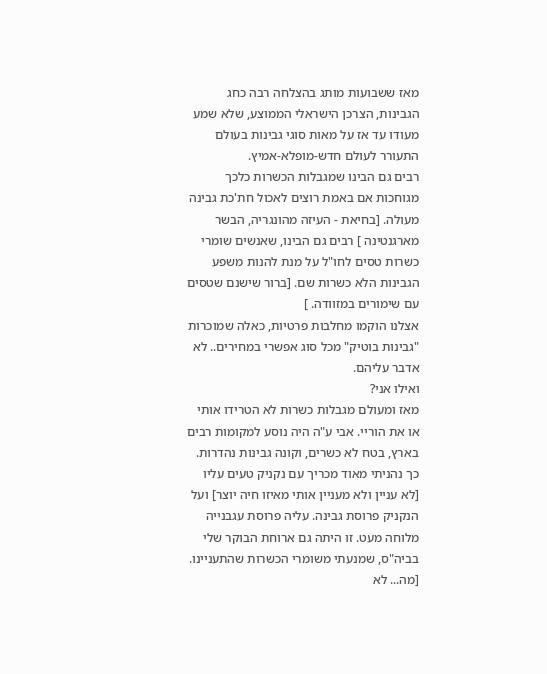מאז ששבועות מותג בהצלחה רבה כחג הגבינות, הצרכן הישראלי הממוצע, שלא שמע מעודו עד אז על מאות סוגי גבינות בעולם התעורר לעולם חדש-מופלא-אמיץ.
רבים גם הבינו שמגבלות הכשרות כלכך מגוחכות אם באמת רוצים לאכול חת'כת גבינה מעולה. [בחיאת - העיזה מהונגריה, הבשר מארגנטינה ] רבים גם הבינו, שאנשים שומרי כשרות טסים לחו"ל על מנת להנות משפע הגבינות הלא כשרות שם. [ברור שישנם שטסים עם שימורים במזוודה. ]
אצלנו הוקמו מחלבות פרטיות, כאלה שמוכרות "גבינות בוטיק" מכל סוג אפשרי במחירים.. לא אדבר עליהם.
ואילו אני?
מאז ומעולם מגבלות כשרות לא הטרידו אותי או את הוריי. אבי ע"ה היה נוסע למקומות רבים בארץ, בטח לא כשרים, וקונה גבינות נהדרות. כך נהניתי מאוד מכריך עם נקניק טעים עליו [לא עניין ולא מעניין אותי מאיזו חיה יוצר] ועל הנקניק פרוסת גבינה. עליה פרוסת עגבנייה מלוחה מעט. זו היתה גם ארוחת הבוקר שלי בביה"ס, שמנעתי משומרי הכשרות שהתעניינו. [מה... לא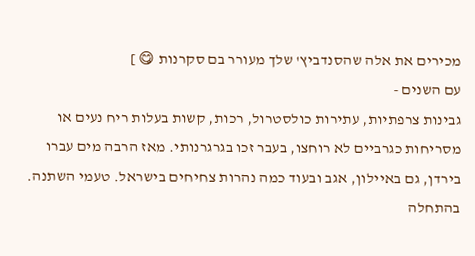מכירים את אלה שהסנדביץ' שלך מעורר בם סקרנות 😋 ]
עם השנים -
גבינות צרפתיות, עתירות כולסטרול, רכות, קשות בעלות ריח נעים או מסריחות כגרביים לא רוחצו, בעבר זכו בגרגרנותי. מאז הרבה מים עברו בירדן, גם באיילון, אגב ובעוד כמה נהרות צחיחים בישראל. טעמי השתנה. בהתחלה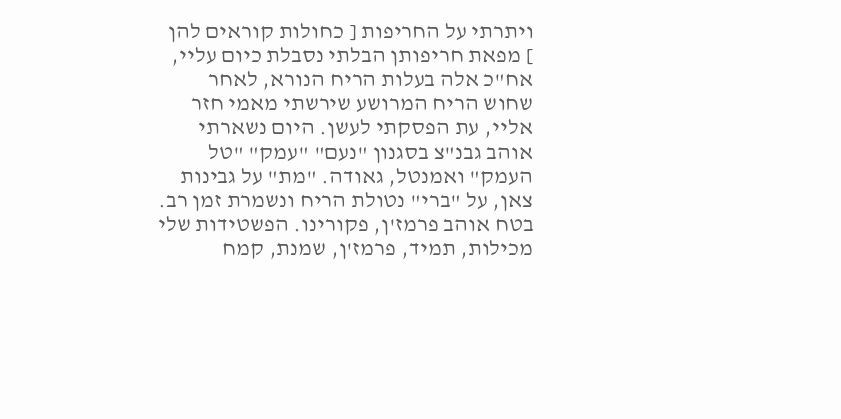ויתרתי על החריפות [ כחולות קוראים להן ] מפאת חריפותן הבלתי נסבלת כיום עליי, אח"כ אלה בעלות הריח הנורא, לאחר שחוש הריח המרושע שירשתי מאמי חזר אליי, עת הפסקתי לעשן. היום נשארתי אוהב גבנ"צ בסגנון "נעם" "עמק" "טל העמק" ואמנטל, גאודה. "מת" על גבינות צאן, על "ברי" נטולת הריח ונשמרת זמן רב. בטח אוהב פרמז'ן, פקורינו. הפשטידות שלי מכילות, תמיד, פרמז'ן, שמנת, קמח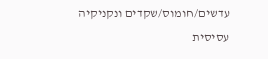עדשים/חומוס/שקדים ונקניקיה עסיסית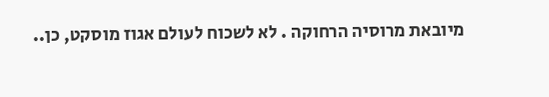מיובאת מרוסיה הרחוקה . לא לשכוח לעולם אגוז מוסקט, כן..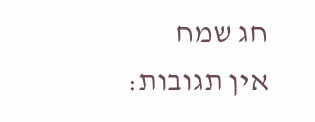חג שמח
אין תגובות: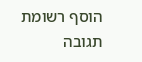הוסף רשומת תגובה